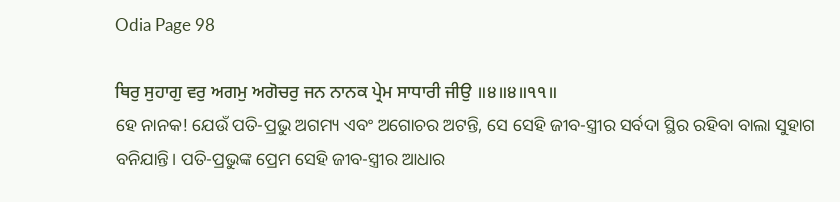Odia Page 98

ਥਿਰੁ ਸੁਹਾਗੁ ਵਰੁ ਅਗਮੁ ਅਗੋਚਰੁ ਜਨ ਨਾਨਕ ਪ੍ਰੇਮ ਸਾਧਾਰੀ ਜੀਉ ॥੪॥੪॥੧੧॥
ହେ ନାନକ! ଯେଉଁ ପତି-ପ୍ରଭୁ ଅଗମ୍ୟ ଏବଂ ଅଗୋଚର ଅଟନ୍ତି, ସେ ସେହି ଜୀବ-ସ୍ତ୍ରୀର ସର୍ବଦା ସ୍ଥିର ରହିବା ବାଲା ସୁହାଗ ବନିଯାନ୍ତି। ପତି-ପ୍ରଭୁଙ୍କ ପ୍ରେମ ସେହି ଜୀବ-ସ୍ତ୍ରୀର ଆଧାର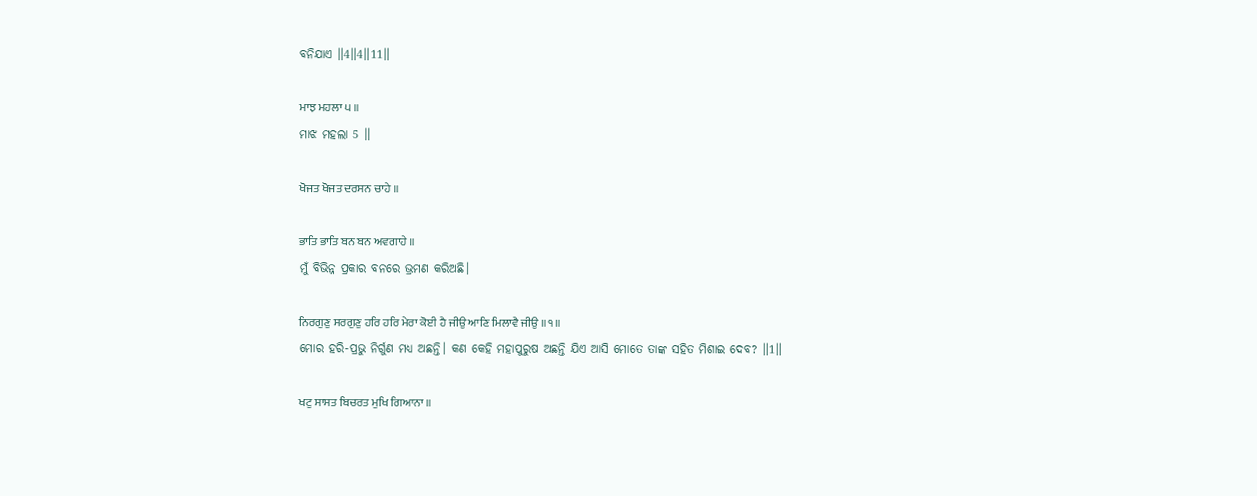ବନିଯାଏ ॥4॥4॥11॥

ਮਾਝ ਮਹਲਾ ੫ ॥
ମାଝ ମହଲା 5 ॥

ਖੋਜਤ ਖੋਜਤ ਦਰਸਨ ਚਾਹੇ ॥

ਭਾਤਿ ਭਾਤਿ ਬਨ ਬਨ ਅਵਗਾਹੇ ॥
ମୁଁ ବିଭିନ୍ନ ପ୍ରକାର ବନରେ ଭ୍ରମଣ କରିଅଛି।

ਨਿਰਗੁਣੁ ਸਰਗੁਣੁ ਹਰਿ ਹਰਿ ਮੇਰਾ ਕੋਈ ਹੈ ਜੀਉ ਆਣਿ ਮਿਲਾਵੈ ਜੀਉ ॥੧॥
ମୋର ହରି-ପ୍ରଭୁ ନିର୍ଗୁଣ ମଧ୍ୟ ଅଛନ୍ତି। କଣ କେହି ମହାପୁରୁଷ ଅଛନ୍ତି ଯିଏ ଆସି ମୋତେ ତାଙ୍କ ସହିତ ମିଶାଇ ଦେବ? ॥1॥

ਖਟੁ ਸਾਸਤ ਬਿਚਰਤ ਮੁਖਿ ਗਿਆਨਾ ॥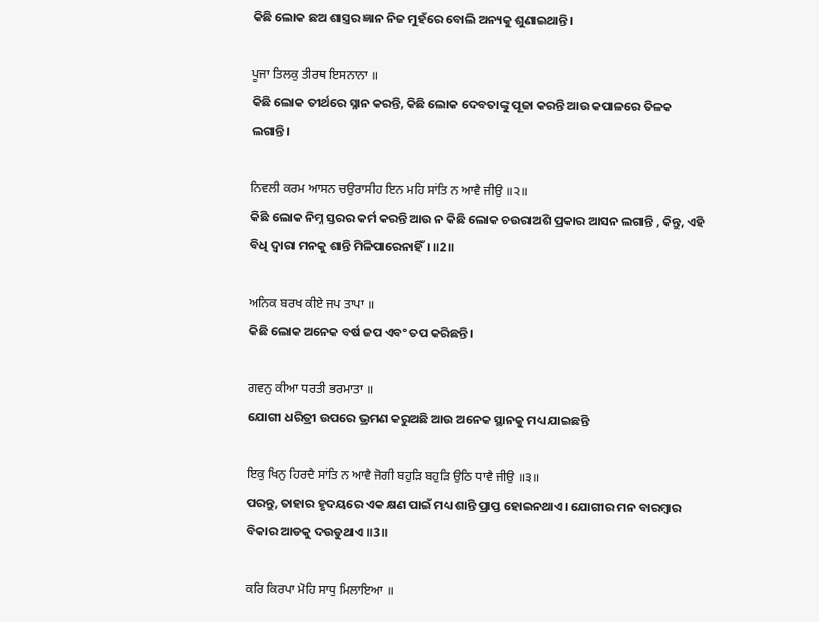କିଛି ଲୋକ ଛଅ ଶାସ୍ତ୍ରର ଜ୍ଞାନ ନିଜ ମୁହଁରେ ବୋଲି ଅନ୍ୟକୁ ଶୁଣାଇଥାନ୍ତି।

ਪੂਜਾ ਤਿਲਕੁ ਤੀਰਥ ਇਸਨਾਨਾ ॥
କିଛି ଲୋକ ତୀର୍ଥରେ ସ୍ନାନ କରନ୍ତି, କିଛି ଲୋକ ଦେବତାଙ୍କୁ ପୂଜା କରନ୍ତି ଆଉ କପାଳରେ ତିଳକ ଲଗାନ୍ତି।

ਨਿਵਲੀ ਕਰਮ ਆਸਨ ਚਉਰਾਸੀਹ ਇਨ ਮਹਿ ਸਾਂਤਿ ਨ ਆਵੈ ਜੀਉ ॥੨॥
କିଛି ଲୋକ ନିମ୍ନ ସ୍ତରର କର୍ମ କରନ୍ତି ଆଉ ନ କିଛି ଲୋକ ଚଉରାଅଶି ପ୍ରକାର ଆସନ ଲଗାନ୍ତି , କିନ୍ତୁ, ଏହି ବିଧି ଦ୍ଵାରା ମନକୁ ଶାନ୍ତି ମିଳିପାରେନାହିଁ। ॥2॥

ਅਨਿਕ ਬਰਖ ਕੀਏ ਜਪ ਤਾਪਾ ॥
କିଛି ଲୋକ ଅନେକ ବର୍ଷ ଜପ ଏବଂ ତପ କରିଛନ୍ତି।

ਗਵਨੁ ਕੀਆ ਧਰਤੀ ਭਰਮਾਤਾ ॥
ଯୋଗୀ ଧରିତ୍ରୀ ଉପରେ ଭ୍ରମଣ କରୁଅଛି ଆଉ ଅନେକ ସ୍ଥାନକୁ ମଧ୍ୟ ଯାଇଛନ୍ତି

ਇਕੁ ਖਿਨੁ ਹਿਰਦੈ ਸਾਂਤਿ ਨ ਆਵੈ ਜੋਗੀ ਬਹੁੜਿ ਬਹੁੜਿ ਉਠਿ ਧਾਵੈ ਜੀਉ ॥੩॥
ପରନ୍ତୁ, ତାହାର ହୃଦୟରେ ଏକ କ୍ଷଣ ପାଇଁ ମଧ୍ୟ ଶାନ୍ତି ପ୍ରାପ୍ତ ହୋଇନଥାଏ। ଯୋଗୀର ମନ ବାରମ୍ବାର ବିକାର ଆଡକୁ ଦଉଡୁଥାଏ ॥3॥

ਕਰਿ ਕਿਰਪਾ ਮੋਹਿ ਸਾਧੁ ਮਿਲਾਇਆ ॥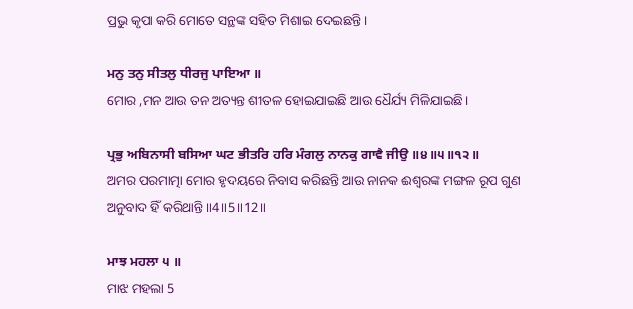ପ୍ରଭୁ କୃପା କରି ମୋତେ ସନ୍ଥଙ୍କ ସହିତ ମିଶାଇ ଦେଇଛନ୍ତି।

ਮਨੁ ਤਨੁ ਸੀਤਲੁ ਧੀਰਜੁ ਪਾਇਆ ॥
ମୋର ,ମନ ଆଉ ତନ ଅତ୍ୟନ୍ତ ଶୀତଳ ହୋଇଯାଇଛି ଆଉ ଧୈର୍ଯ୍ୟ ମିଳିଯାଇଛି।

ਪ੍ਰਭੁ ਅਬਿਨਾਸੀ ਬਸਿਆ ਘਟ ਭੀਤਰਿ ਹਰਿ ਮੰਗਲੁ ਨਾਨਕੁ ਗਾਵੈ ਜੀਉ ॥੪॥੫॥੧੨॥
ଅମର ପରମାତ୍ମା ମୋର ହୃଦୟରେ ନିବାସ କରିଛନ୍ତି ଆଉ ନାନକ ଈଶ୍ବରଙ୍କ ମଙ୍ଗଳ ରୂପ ଗୁଣ ଅନୁବାଦ ହିଁ କରିଥାନ୍ତି ॥4॥5॥12॥

ਮਾਝ ਮਹਲਾ ੫ ॥
ମାଝ ମହଲା 5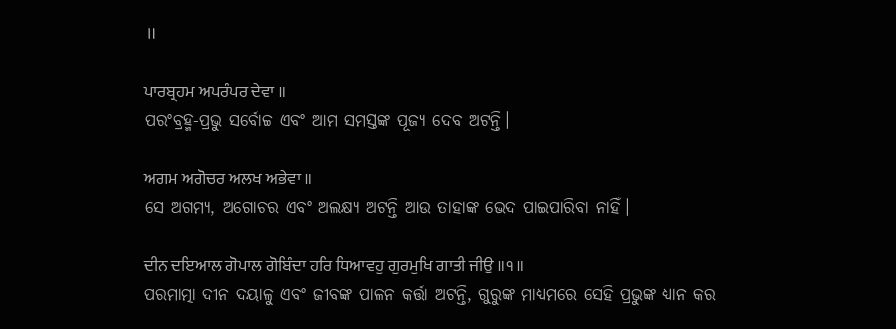॥

ਪਾਰਬ੍ਰਹਮ ਅਪਰੰਪਰ ਦੇਵਾ ॥
ପରଂବ୍ରହ୍ମ-ପ୍ରଭୁ ସର୍ବୋଚ୍ଚ ଏବଂ ଆମ ସମସ୍ତଙ୍କ ପୂଜ୍ୟ ଦେବ ଅଟନ୍ତି।

ਅਗਮ ਅਗੋਚਰ ਅਲਖ ਅਭੇਵਾ ॥
ସେ ଅଗମ୍ୟ, ଅଗୋଚର ଏବଂ ଅଲକ୍ଷ୍ୟ ଅଟନ୍ତି ଆଉ ତାହାଙ୍କ ଭେଦ ପାଇପାରିବା ନାହିଁ।

ਦੀਨ ਦਇਆਲ ਗੋਪਾਲ ਗੋਬਿੰਦਾ ਹਰਿ ਧਿਆਵਹੁ ਗੁਰਮੁਖਿ ਗਾਤੀ ਜੀਉ ॥੧॥
ପରମାତ୍ମା ଦୀନ ଦୟାଳୁ ଏବଂ ଜୀବଙ୍କ ପାଳନ କର୍ତ୍ତା ଅଟନ୍ତି, ଗୁରୁଙ୍କ ମାଧ୍ୟମରେ ସେହି ପ୍ରଭୁଙ୍କ ଧ୍ୟାନ କର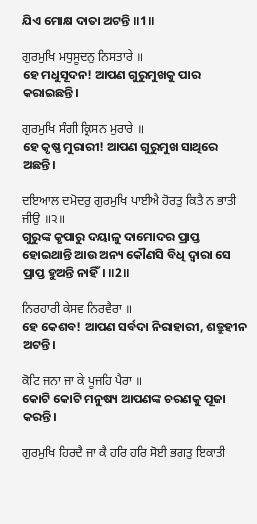ଯିଏ ମୋକ୍ଷ ଦାତା ଅଟନ୍ତି ॥1॥

ਗੁਰਮੁਖਿ ਮਧੁਸੂਦਨੁ ਨਿਸਤਾਰੇ ॥
ହେ ମଧୁସୂଦନ! ଆପଣ ଗୁରୁମୁଖକୁ ପାର କରାଇଛନ୍ତି।

ਗੁਰਮੁਖਿ ਸੰਗੀ ਕ੍ਰਿਸਨ ਮੁਰਾਰੇ ॥
ହେ କୃଷ୍ଣ ମୁରାରୀ! ଆପଣ ଗୁରୁମୁଖ ସାଥିରେ ଅଛନ୍ତି।

ਦਇਆਲ ਦਮੋਦਰੁ ਗੁਰਮੁਖਿ ਪਾਈਐ ਹੋਰਤੁ ਕਿਤੈ ਨ ਭਾਤੀ ਜੀਉ ॥੨॥
ଗୁରୁଙ୍କ କୃପାରୁ ଦୟାଳୁ ଦାମୋଦର ପ୍ରାପ୍ତ ହୋଇଥାନ୍ତି ଆଉ ଅନ୍ୟ କୌଣସି ବିଧି ଦ୍ଵାରା ସେ ପ୍ରାପ୍ତ ହୁଅନ୍ତି ନାହିଁ। ॥2॥

ਨਿਰਹਾਰੀ ਕੇਸਵ ਨਿਰਵੈਰਾ ॥
ହେ କେଶବ! ଆପଣ ସର୍ବଦା ନିରାହାରୀ, ଶତ୍ରୁହୀନ ଅଟନ୍ତି।

ਕੋਟਿ ਜਨਾ ਜਾ ਕੇ ਪੂਜਹਿ ਪੈਰਾ ॥
କୋଟି କୋଟି ମନୁଷ୍ୟ ଆପଣଙ୍କ ଚରଣକୁ ପୂଜା କରନ୍ତି।

ਗੁਰਮੁਖਿ ਹਿਰਦੈ ਜਾ ਕੈ ਹਰਿ ਹਰਿ ਸੋਈ ਭਗਤੁ ਇਕਾਤੀ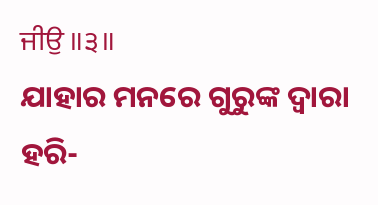ਜੀਉ ॥੩॥
ଯାହାର ମନରେ ଗୁରୁଙ୍କ ଦ୍ଵାରା ହରି-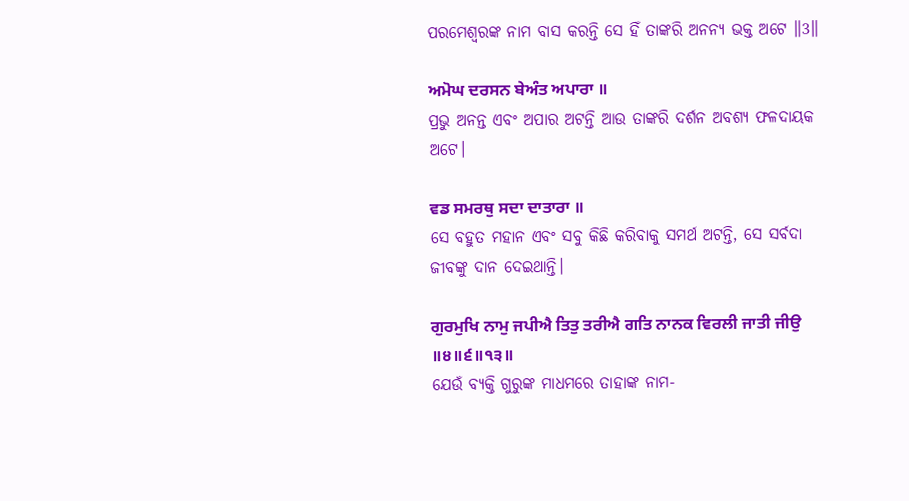ପରମେଶ୍ଵରଙ୍କ ନାମ ବାସ କରନ୍ତି ସେ ହିଁ ତାଙ୍କରି ଅନନ୍ୟ ଭକ୍ତ ଅଟେ ॥3॥

ਅਮੋਘ ਦਰਸਨ ਬੇਅੰਤ ਅਪਾਰਾ ॥
ପ୍ରଭୁ ଅନନ୍ତ ଏବଂ ଅପାର ଅଟନ୍ତି ଆଉ ତାଙ୍କରି ଦର୍ଶନ ଅବଶ୍ୟ ଫଳଦାୟକ ଅଟେ।

ਵਡ ਸਮਰਥੁ ਸਦਾ ਦਾਤਾਰਾ ॥
ସେ ବହୁତ ମହାନ ଏବଂ ସବୁ କିଛି କରିବାକୁ ସମର୍ଥ ଅଟନ୍ତି, ସେ ସର୍ବଦା ଜୀବଙ୍କୁ ଦାନ ଦେଇଥାନ୍ତି।

ਗੁਰਮੁਖਿ ਨਾਮੁ ਜਪੀਐ ਤਿਤੁ ਤਰੀਐ ਗਤਿ ਨਾਨਕ ਵਿਰਲੀ ਜਾਤੀ ਜੀਉ ॥੪॥੬॥੧੩॥
ଯେଉଁ ବ୍ୟକ୍ତି ଗୁରୁଙ୍କ ମାଧମରେ ତାହାଙ୍କ ନାମ-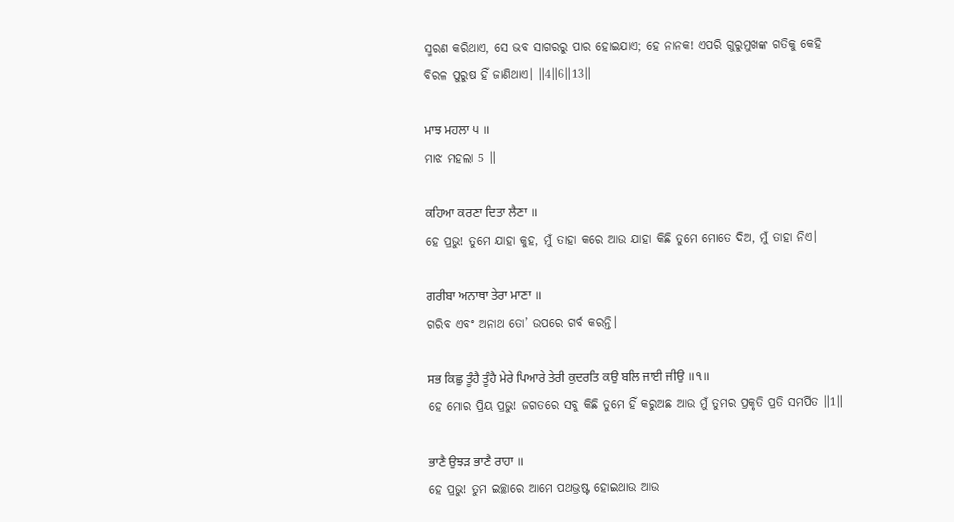ସ୍ମରଣ କରିଥାଏ, ସେ ଭବ ସାଗରରୁ ପାର ହୋଇଯାଏ; ହେ ନାନକ! ଏପରି ଗୁରୁମୁଖଙ୍କ ଗତିକୁ କେହି ବିରଳ ପୁରୁଷ ହିଁ ଜାଣିଥାଏ। ॥4॥6॥13॥

ਮਾਝ ਮਹਲਾ ੫ ॥
ମାଝ ମହଲା 5 ॥

ਕਹਿਆ ਕਰਣਾ ਦਿਤਾ ਲੈਣਾ ॥
ହେ ପ୍ରଭୁ! ତୁମେ ଯାହା କୁହ, ମୁଁ ତାହା କରେ ଆଉ ଯାହା କିଛି ତୁମେ ମୋତେ ଦିଅ, ମୁଁ ତାହା ନିଏ।

ਗਰੀਬਾ ਅਨਾਥਾ ਤੇਰਾ ਮਾਣਾ ॥
ଗରିବ ଏବଂ ଅନାଥ ତୋ’ ଉପରେ ଗର୍ବ କରନ୍ତି।

ਸਭ ਕਿਛੁ ਤੂੰਹੈ ਤੂੰਹੈ ਮੇਰੇ ਪਿਆਰੇ ਤੇਰੀ ਕੁਦਰਤਿ ਕਉ ਬਲਿ ਜਾਈ ਜੀਉ ॥੧॥
ହେ ମୋର ପ୍ରିୟ ପ୍ରଭୁ! ଜଗତରେ ସବୁ କିଛି ତୁମେ ହିଁ କରୁଅଛ ଆଉ ମୁଁ ତୁମର ପ୍ରକୃତି ପ୍ରତି ସମର୍ପିତ ॥1॥

ਭਾਣੈ ਉਝੜ ਭਾਣੈ ਰਾਹਾ ॥
ହେ ପ୍ରଭୁ! ତୁମ ଇଚ୍ଛାରେ ଆମେ ପଥଭ୍ରଷ୍ଟ ହୋଇଥାଉ ଆଉ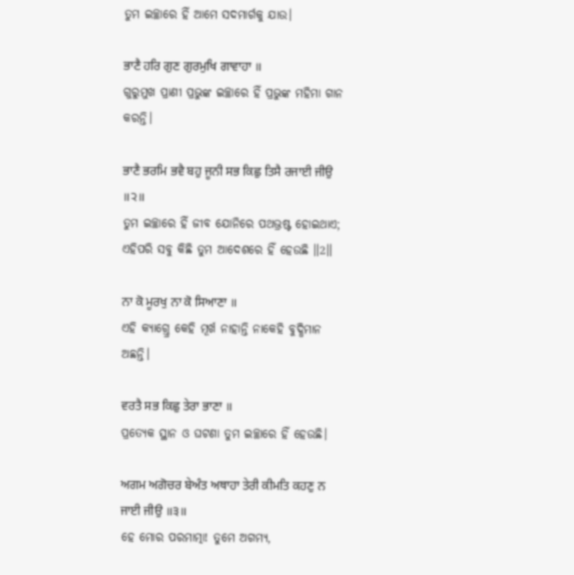ତୁମ ଇଚ୍ଛାରେ ହିଁ ଆମେ ସଦମାର୍ଗକୁ ଯାଉ।

ਭਾਣੈ ਹਰਿ ਗੁਣ ਗੁਰਮੁਖਿ ਗਾਵਾਹਾ ॥
ଗୁରୁମୁଖ ପ୍ରାଣୀ ପ୍ରଭୁଙ୍କ ଇଚ୍ଛାରେ ହିଁ ପ୍ରଭୁଙ୍କ ମହିମା ଗାନ କରନ୍ତି।

ਭਾਣੈ ਭਰਮਿ ਭਵੈ ਬਹੁ ਜੂਨੀ ਸਭ ਕਿਛੁ ਤਿਸੈ ਰਜਾਈ ਜੀਉ ॥੨॥
ତୁମ ଇଚ୍ଛାରେ ହିଁ ଜୀବ ଯୋନିରେ ପଥଭ୍ରଷ୍ଟ ହୋଇଥାଏ; ଏହିପରି ସବୁ କିଛି ତୁମ ଆଦେଶରେ ହିଁ ହେଉଛି ॥2॥

ਨਾ ਕੋ ਮੂਰਖੁ ਨਾ ਕੋ ਸਿਆਣਾ ॥
ଏହି କ୍ଯାଗ୍ତ୍ରେ କେହି ମୂର୍ଖ ନାହାନ୍ତି ନାକେହି ବୁଦ୍ଧିମାନ ଅଛନ୍ତି।

ਵਰਤੈ ਸਭ ਕਿਛੁ ਤੇਰਾ ਭਾਣਾ ॥
ପ୍ରତ୍ୟେକ ସ୍ଥାନ ଓ ଘଟଣା ତୁମ ଇଚ୍ଛାରେ ହିଁ ହେଉଛି।

ਅਗਮ ਅਗੋਚਰ ਬੇਅੰਤ ਅਥਾਹਾ ਤੇਰੀ ਕੀਮਤਿ ਕਹਣੁ ਨ ਜਾਈ ਜੀਉ ॥੩॥
ହେ ମୋର ପରମାତ୍ମା! ତୁମେ ଅଗମ୍ୟ,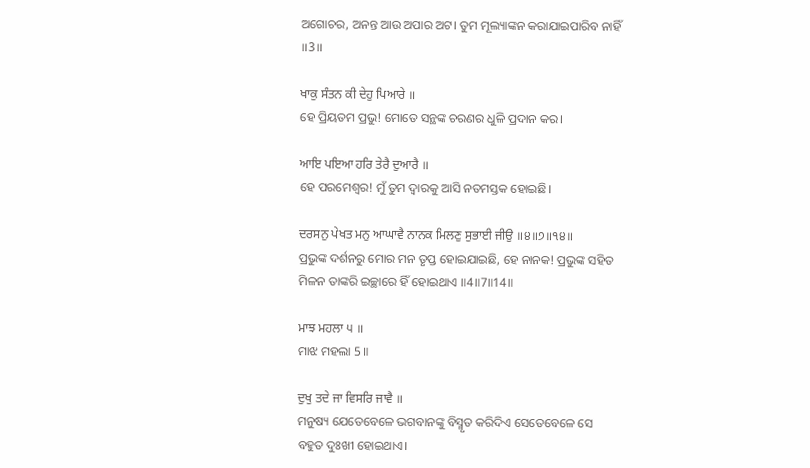ଅଗୋଚର, ଅନନ୍ତ ଆଉ ଅପାର ଅଟ। ତୁମ ମୂଲ୍ୟାଙ୍କନ କରାଯାଇପାରିବ ନାହିଁ ॥3॥

ਖਾਕੁ ਸੰਤਨ ਕੀ ਦੇਹੁ ਪਿਆਰੇ ॥
ହେ ପ୍ରିୟତମ ପ୍ରଭୁ! ମୋତେ ସନ୍ଥଙ୍କ ଚରଣର ଧୁଳି ପ୍ରଦାନ କର।

ਆਇ ਪਇਆ ਹਰਿ ਤੇਰੈ ਦੁਆਰੈ ॥
ହେ ପରମେଶ୍ଵର! ମୁଁ ତୁମ ଦ୍ଵାରକୁ ଆସି ନତମସ୍ତକ ହୋଇଛି।

ਦਰਸਨੁ ਪੇਖਤ ਮਨੁ ਆਘਾਵੈ ਨਾਨਕ ਮਿਲਣੁ ਸੁਭਾਈ ਜੀਉ ॥੪॥੭॥੧੪॥
ପ୍ରଭୁଙ୍କ ଦର୍ଶନରୁ ମୋର ମନ ତୃପ୍ତ ହୋଇଯାଇଛି, ହେ ନାନକ! ପ୍ରଭୁଙ୍କ ସହିତ ମିଳନ ତାଙ୍କରି ଇଚ୍ଛାରେ ହିଁ ହୋଇଥାଏ ॥4॥7॥14॥

ਮਾਝ ਮਹਲਾ ੫ ॥
ମାଝ ମହଲା 5 ॥

ਦੁਖੁ ਤਦੇ ਜਾ ਵਿਸਰਿ ਜਾਵੈ ॥
ମନୁଷ୍ୟ ଯେତେବେଳେ ଭଗବାନଙ୍କୁ ବିସ୍ମୃତ କରିଦିଏ ସେତେବେଳେ ସେ ବହୁତ ଦୁଃଖୀ ହୋଇଥାଏ।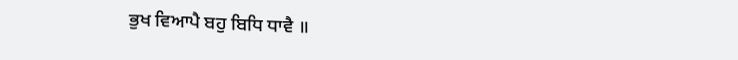ਭੁਖ ਵਿਆਪੈ ਬਹੁ ਬਿਧਿ ਧਾਵੈ ॥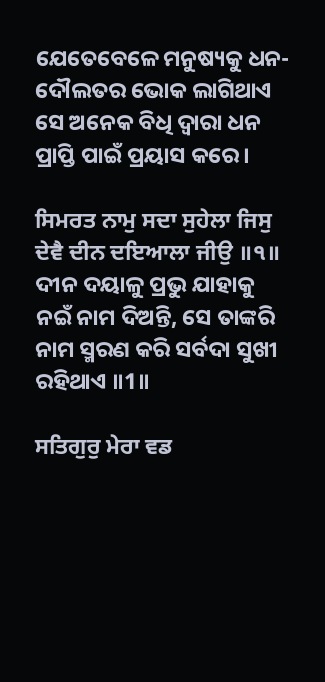ଯେତେବେଳେ ମନୁଷ୍ୟକୁ ଧନ-ଦୌଲତର ଭୋକ ଲାଗିଥାଏ ସେ ଅନେକ ବିଧି ଦ୍ଵାରା ଧନ ପ୍ରାପ୍ତି ପାଇଁ ପ୍ରୟାସ କରେ।

ਸਿਮਰਤ ਨਾਮੁ ਸਦਾ ਸੁਹੇਲਾ ਜਿਸੁ ਦੇਵੈ ਦੀਨ ਦਇਆਲਾ ਜੀਉ ॥੧॥
ଦୀନ ଦୟାଳୁ ପ୍ରଭୁ ଯାହାକୁ ନଇଁ ନାମ ଦିଅନ୍ତି, ସେ ତାଙ୍କରି ନାମ ସ୍ମରଣ କରି ସର୍ବଦା ସୁଖୀ ରହିଥାଏ ॥1॥

ਸਤਿਗੁਰੁ ਮੇਰਾ ਵਡ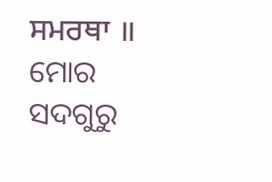ਸਮਰਥਾ ॥
ମୋର ସଦଗୁରୁ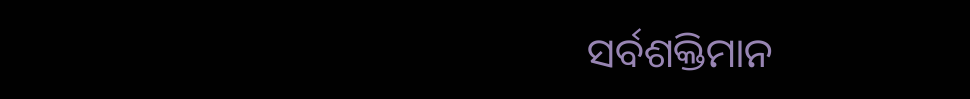ସର୍ବଶକ୍ତିମାନ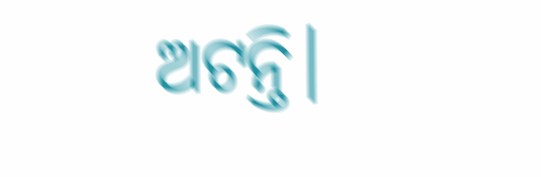ଅଟନ୍ତି।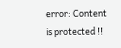error: Content is protected !!